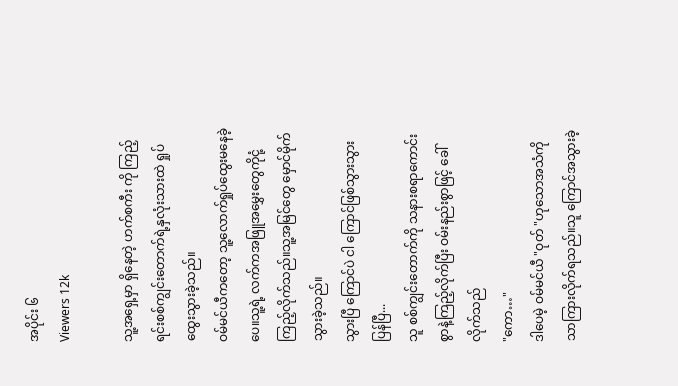အပိုင်း ၆
Viewers 12k

သူ့အရှေ့မှာ ရှိနေတဲ့ ဟက်စကီး ကို ကြည့်ရင်းစစ်ကျွင်းတောက်ရဲ့နှလုံးသားထဲ ရှုပ်ထွေးသွားခဲ့သည်။
ဝမ်မင်ယီကတော့ သူ့လောက်ရှုပ်ထွေးမနေခဲ့ပေ။သူ့ရဲ့ လက်ကအဖြူအမွှေးတွေကိုငုံ့ကြည့်လိုက်သည်။သူ့အမြင်တွေ မှောင်မိုက်သွားခဲ့သည်။
သွားပြီ ကြောင်ပဲ ငါ ကြောင်ဖြစ်သွားသွားပြန်ပြီ...
သူ စစ်ကျွင်းတောက်ကို သနားစရာကောင်းစွာနဲ့ကြည့်လိုက်ပြီး ဝမ်းနည်းစွာဖြင့် ခေါ်လိုက်သည်
"ကော…"
ဒါပေမဲ့ ဝမ်မင်ယီ "ဝုတ် "ဟုသောအသံကို
သာကြားလိုက်ရသည်။သူ ကြောင်အသွားခဲ့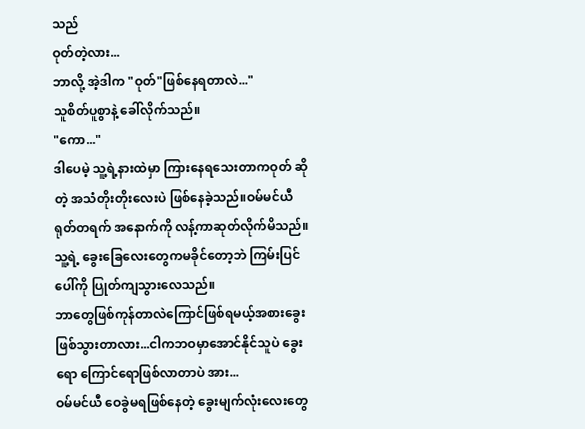သည်
ဝုတ်တဲ့လား...
ဘာလို့ အဲ့ဒါက "ဝုတ်"ဖြစ်နေရတာလဲ..."
သူစိတ်ပူစွာနဲ့ ခေါ်လိုက်သည်။
"ကော..."
ဒါပေမဲ့ သူ့ရဲ့နားထဲမှာ ကြားနေရသေးတာကဝုတ် ဆိုတဲ့ အသံတိုးတိုးလေးပဲ ဖြစ်နေခဲ့သည်။ဝမ်မင်ယီ ရုတ်တရက် အနောက်ကို လန့်ကာဆုတ်လိုက်မိသည်။သူ့ရဲ့ ခွေးခြေလေးတွေကမခိုင်တော့ဘဲ ကြမ်းပြင်ပေါ်ကို ပြုတ်ကျသွားလေသည်။
ဘာတွေဖြစ်ကုန်တာလဲကြောင်ဖြစ်ရမယ့်အစားခွေးဖြစ်သွားတာလား...ငါကဘဝမှာအောင်နိုင်သူပဲ ခွေးရော ကြောင်ရောဖြစ်လာတာပဲ အား...
ဝမ်မင်ယီ ဝေခွဲမရဖြစ်နေတဲ့ ခွေးမျက်လုံးလေးတွေ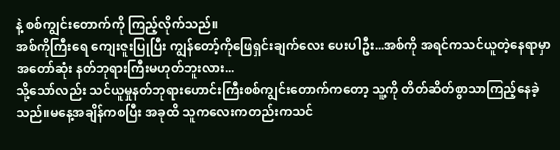နဲ့ စစ်ကျွင်းတောက်ကို ကြည့်လိုက်သည်။
အစ်ကိုကြီးရေ ကျေးဇူးပြုပြီး ကျွန်တော့်ကိုဖြေရှင်းချက်လေး ပေးပါဦး...အစ်ကို အရင်ကသင်ယူတဲ့နေရာမှာ အတော်ဆုံး နတ်ဘုရားကြီးမဟုတ်ဘူးလား...
သို့သော်လည်း သင်ယူမှုနတ်ဘုရားဟောင်းကြီးစစ်ကျွင်းတောက်ကတော့ သူ့ကို တိတ်ဆိတ်စွာသာကြည့်နေခဲ့သည်။မနေ့အချိန်ကစပြီး အခုထိ သူကလေးကတည်းကသင်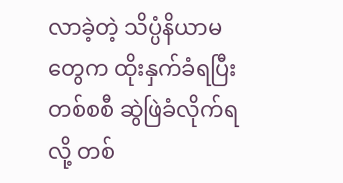လာခဲ့တဲ့ သိပ္ပံနိယာမတွေက ထိုးနှက်ခံရပြီးတစ်စစီ ဆွဲဖြဲခံလိုက်ရလို့ တစ်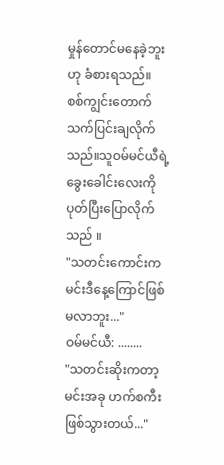မှုန်တောင်မနေခဲ့ဘူး ဟု ခံစားရသည်။
စစ်ကျွင်းတောက်သက်ပြင်းချလိုက်သည်။သူဝမ်မင်ယီရဲ့ ခွေးခေါင်းလေးကို ပုတ်ပြီးပြောလိုက်သည် ။
"သတင်းကောင်းက မင်းဒီနေ့ကြောင်ဖြစ်မလာဘူး..."
ဝမ်မင်ယီ: ........
"သတင်းဆိုးကတာ့ မင်းအခု ဟက်စကီး ဖြစ်သွားတယ်..."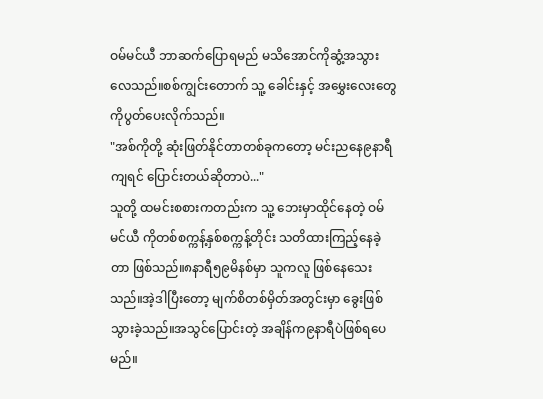ဝမ်မင်ယီ ဘာဆက်ပြောရမည် မသိအောင်ကိုဆွံ့အသွားလေသည်။စစ်ကျွင်းတောက် သူ့ ခေါင်းနှင့် အမွှေးလေးတွေကိုပွတ်ပေးလိုက်သည်။
"အစ်ကိုတို့ ဆုံးဖြတ်နိုင်တာတစ်ခုကတော့ မင်းညနေ၉နာရီကျရင် ပြောင်းတယ်ဆိုတာပဲ..."
သူတို့ ထမင်းစစားကတည်းက သူ့ ဘေးမှာထိုင်နေတဲ့ ဝမ်မင်ယီ ကိုတစ်စက္ကန့်နှစ်စက္ကန့်တိုင်း သတိထားကြည့်နေခဲ့တာ ဖြစ်သည်။၈နာရီ၅၉မိနစ်မှာ သူကလူ ဖြစ်နေသေးသည်။အဲ့ဒါပြီးတော့ မျက်စိတစ်မှိတ်အတွင်းမှာ ခွေးဖြစ်သွားခဲ့သည်။အသွင်ပြောင်းတဲ့ အချိန်က၉နာရီပဲဖြစ်ရပေမည်။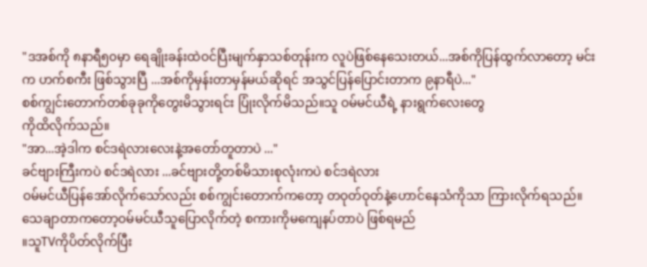"ဒအစ်ကို ၈နာရီ၅၀မှာ ရေချိုးခန်းထဲဝင်ပြီးမျက်နှာသစ်တုန်းက လူပဲဖြစ်နေသေးတယ်...အစ်ကိုပြန်ထွက်လာတော့ မင်းက ဟက်စကီး ဖြစ်သွားပြီ ...အစ်ကိုမှန်းတာမှန်မယ်ဆိုရင် အသွင်ပြန်ပြောင်းတာက ၉နာရီပဲ..."
စစ်ကျွင်းတောက်တစ်ခုခုကိုတွေးမိသွားရင်း ပြုံးလိုက်မိသည်။သူ ဝမ်မင်ယီရဲ့ နားရွက်လေးတွေ
ကိုထိလိုက်သည်။
"အာ...အဲ့ဒါက စင်ဒရဲလားလေးနဲ့အတော်တူတာပဲ ..."
ခင်ဗျားကြီးကပဲ စင်ဒရဲလား ...ခင်ဗျားတို့တစ်မိသားစုလုံးကပဲ စင်ဒရဲလား
ဝမ်မင်ယီပြန်အော်လိုက်သော်လည်း စစ်ကျွင်းတောက်ကတော့ တဝုတ်ဝုတ်နဲ့ဟောင်နေသံကိုသာ ကြားလိုက်ရသည်။သေချာတာကတော့ဝမ်မင်ယီသူပြောလိုက်တဲ့ စကားကိုမကျေနပ်တာပဲ ဖြစ်ရမည်
။သူTVကိုပိတ်လိုက်ပြီး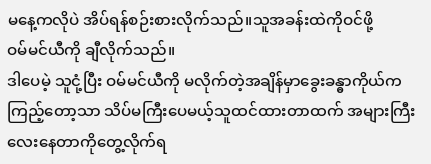မနေ့ကလိုပဲ အိပ်ရန်စဉ်းစားလိုက်သည်။သူအခန်းထဲကိုဝင်ဖို့
ဝမ်မင်ယီကို ချီလိုက်သည်။
ဒါပေမဲ့ သူငုံ့ပြီး ဝမ်မင်ယီကို မလိုက်တဲ့အချိန်မှာခွေးခန္ဓာကိုယ်က ကြည့်တော့သာ သိပ်မကြီးပေမယ့်သူထင်ထားတာထက် အများကြီးလေးနေတာကိုတွေ့လိုက်ရ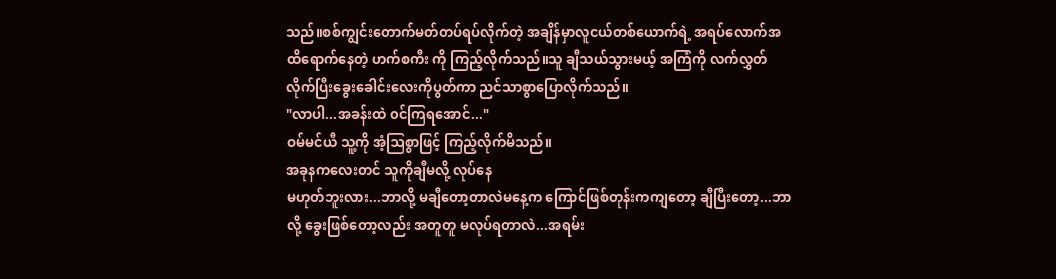သည်။စစ်ကျွင်းတောက်မတ်တပ်ရပ်လိုက်တဲ့ အချိန်မှာလူငယ်တစ်ယောက်ရဲ့ အရပ်လောက်အထိရောက်နေတဲ့ ဟက်စကီး ကို ကြည့်လိုက်သည်။သူ ချီသယ်သွားမယ့် အကြံကို လက်လွှတ်လိုက်ပြီးခွေးခေါင်းလေးကိုပွတ်ကာ ညင်သာစွာပြောလိုက်သည်။
"လာပါ...အခန်းထဲ ၀င်ကြရအောင်..."
ဝမ်မင်ယီ သူ့ကို အံ့ဩစွာဖြင့် ကြည့်လိုက်မိသည်။
အခုနကလေးတင် သူကိုချီမလို့ လုပ်နေ
မဟုတ်ဘူးလား...ဘာလို့ မချီတော့တာလဲမနေ့က ကြောင်ဖြစ်တုန်းကကျတော့ ချီပြီးတော့...ဘာလို့ ခွေးဖြစ်တော့လည်း အတူတူ မလုပ်ရတာလဲ...အရမ်း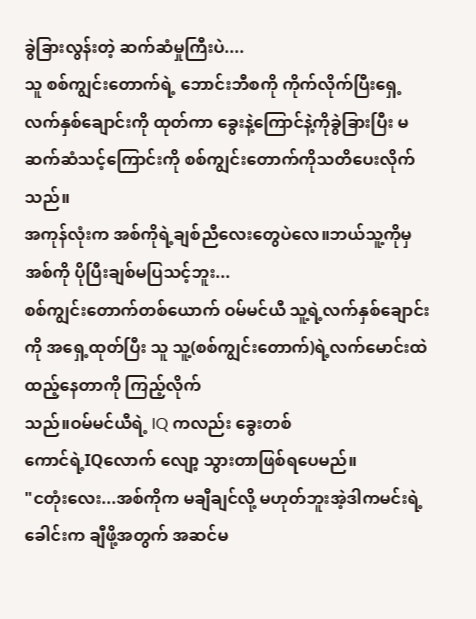ခွဲခြားလွန်းတဲ့ ဆက်ဆံမှုကြီးပဲ....
သူ စစ်ကျွင်းတောက်ရဲ့ ဘောင်းဘီစကို ကိုက်လိုက်ပြီးရှေ့လက်နှစ်ချောင်းကို ထုတ်ကာ ခွေးနဲ့ကြောင်နဲ့ကိုခွဲခြားပြီး မဆက်ဆံသင့်ကြောင်းကို စစ်ကျွင်းတောက်ကိုသတိပေးလိုက်သည်။
အကုန်လုံးက အစ်ကိုရဲ့ချစ်ညီလေးတွေပဲလေ။ဘယ်သူ့ကိုမှ အစ်ကို ပိုပြီးချစ်မပြသင့်ဘူး...
စစ်ကျွင်းတောက်တစ်ယောက် ဝမ်မင်ယီ သူ့ရဲ့လက်နှစ်ချောင်းကို အရှေ့ထုတ်ပြီး သူ သူ့(စစ်ကျွင်းတောက်)ရဲ့လက်မောင်းထဲ ထည့်နေတာကို ကြည့်လိုက်
သည်။ဝမ်မင်ယီရဲ့ IQ ကလည်း ခွေးတစ်
ကောင်ရဲ့IQလောက် လျော့ သွားတာဖြစ်ရပေမည်။
"ငတုံးလေး...အစ်ကိုက မချီချင်လို့ မဟုတ်ဘူးအဲ့ဒါကမင်းရဲ့ခေါင်းက ချီဖို့အတွက် အဆင်မ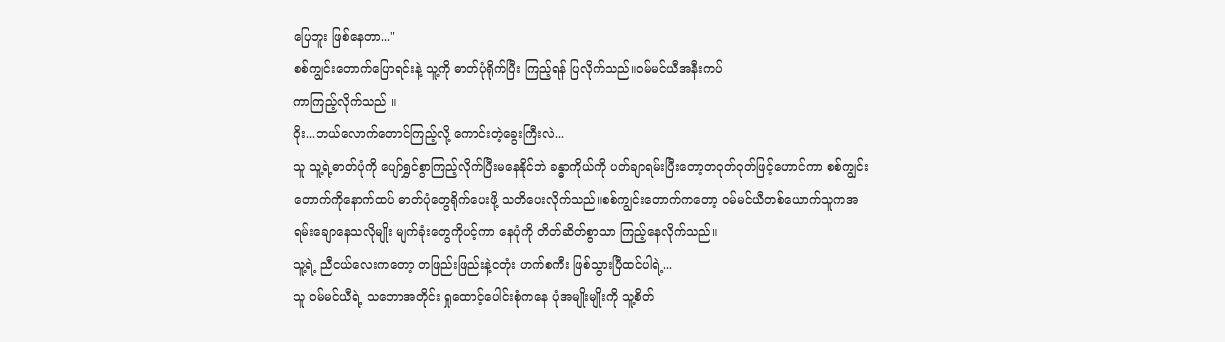ပြေဘူး ဖြစ်နေတာ..."
စစ်ကျွင်းတောက်ပြောရင်းနဲ့ သူ့ကို ဓာတ်ပုံရိုက်ပြီး ကြည့်ရန် ပြလိုက်သည်။ဝမ်မင်ယီအနီးကပ်
ကာကြည့်လိုက်သည် ။
ဝိုး...ဘယ်လောက်တောင်ကြည့်လို့ ကောင်းတဲ့ခွေးကြီးလဲ...
သူ သူ့ရဲ့ဓာတ်ပုံကို ပျော်ရွှင်စွာကြည့်လိုက်ပြီးမနေနိုင်ဘဲ ခန္ဓာကိုယ်ကို ပတ်ချာရမ်းပြီးတော့တဝုတ်ဝုတ်ဖြင့်ဟောင်ကာ စစ်ကျွင်းတောက်ကိုနောက်ထပ် ဓာတ်ပုံတွေရိုက်ပေးဖို့ သတိပေးလိုက်သည်။စစ်ကျွင်းတောက်ကတော့ ဝမ်မင်ယီတစ်ယောက်သူကအရမ်းချောနေသလိုမျိုး မျက်ခုံးတွေကိုပင့်ကာ နေပုံကို တိတ်ဆိတ်စွာသာ ကြည့်နေလိုက်သည်။
သူ့ရဲ့ ညီငယ်လေးကတော့ တဖြည်းဖြည်းနဲ့ငတုံး ဟက်စကီး ဖြစ်သွားပြီထင်ပါရဲ့...
သူ ဝမ်မင်ယီရဲ့ သဘောအတိုင်း ရှုထောင့်ပေါင်းစုံကနေ ပုံအမျိုးမျိုးကို သူ့စိတ်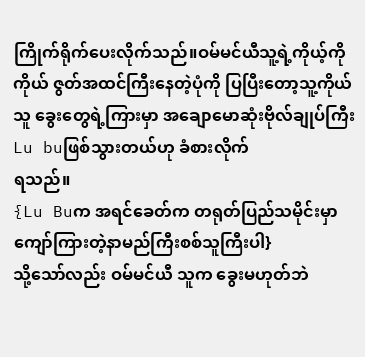ကြိုက်ရိုက်ပေးလိုက်သည်။ဝမ်မင်ယီသူ့ရဲ့ကိုယ့်ကိုကိုယ် ဇွတ်အထင်ကြီးနေတဲ့ပုံကို ပြပြီးတော့သူ့ကိုယ်သူ ခွေးတွေရဲ့ကြားမှာ အချောမောဆုံးဗိုလ်ချုပ်ကြီး Lu buဖြစ်သွားတယ်ဟု ခံစားလိုက်
ရသည်။
{Lu Buက အရင်ခေတ်က တရုတ်ပြည်သမိုင်းမှာကျော်ကြားတဲ့နာမည်ကြီးစစ်သူကြီးပါ}
သို့သော်လည်း ဝမ်မင်ယီ သူက ခွေးမဟုတ်ဘဲ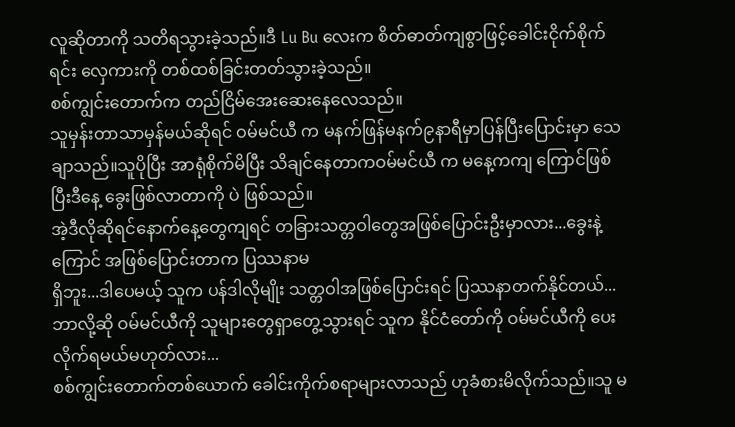လူဆိုတာကို သတိရသွားခဲ့သည်။ဒီ Lu Bu လေးက စိတ်ဓာတ်ကျစွာဖြင့်ခေါင်းငိုက်စိုက်ရင်း လှေကားကို တစ်ထစ်ခြင်းတတ်သွားခဲ့သည်။
စစ်ကျွင်းတောက်က တည်ငြိမ်အေးဆေးနေလေသည်။
သူမှန်းတာသာမှန်မယ်ဆိုရင် ဝမ်မင်ယီ က မနက်ဖြန်မနက်၉နာရီမှာပြန်ပြီးပြောင်းမှာ သေချာသည်။သူပိုပြီး အာရုံစိုက်မိပြီး သိချင်နေတာကဝမ်မင်ယီ က မနေ့ကကျ ကြောင်ဖြစ်ပြီးဒီနေ့ ခွေးဖြစ်လာတာကို ပဲ ဖြစ်သည်။
အဲ့ဒီလိုဆိုရင်နောက်နေ့တွေကျရင် တခြားသတ္တဝါတွေအဖြစ်ပြောင်းဦးမှာလား...ခွေးနဲ့ ကြောင် အဖြစ်ပြောင်းတာက ပြဿနာမ
ရှိဘူး...ဒါပေမယ့် သူက ပန်ဒါလိုမျိုး သတ္တဝါအဖြစ်ပြောင်းရင် ပြဿနာတက်နိုင်တယ်...
ဘာလို့ဆို ဝမ်မင်ယီကို သူများတွေရှာတွေ့သွားရင် သူက နိုင်ငံတော်ကို ဝမ်မင်ယီကို ပေးလိုက်ရမယ်မဟုတ်လား...
စစ်ကျွင်းတောက်တစ်ယောက် ခေါင်းကိုက်စရာများလာသည် ဟုခံစားမိလိုက်သည်။သူ မ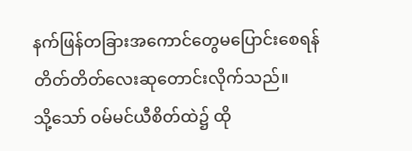နက်ဖြန်တခြားအကောင်တွေမပြောင်းစေရန် တိတ်တိတ်လေးဆုတောင်းလိုက်သည်။
သို့သော် ဝမ်မင်ယီစိတ်ထဲ၌ ထို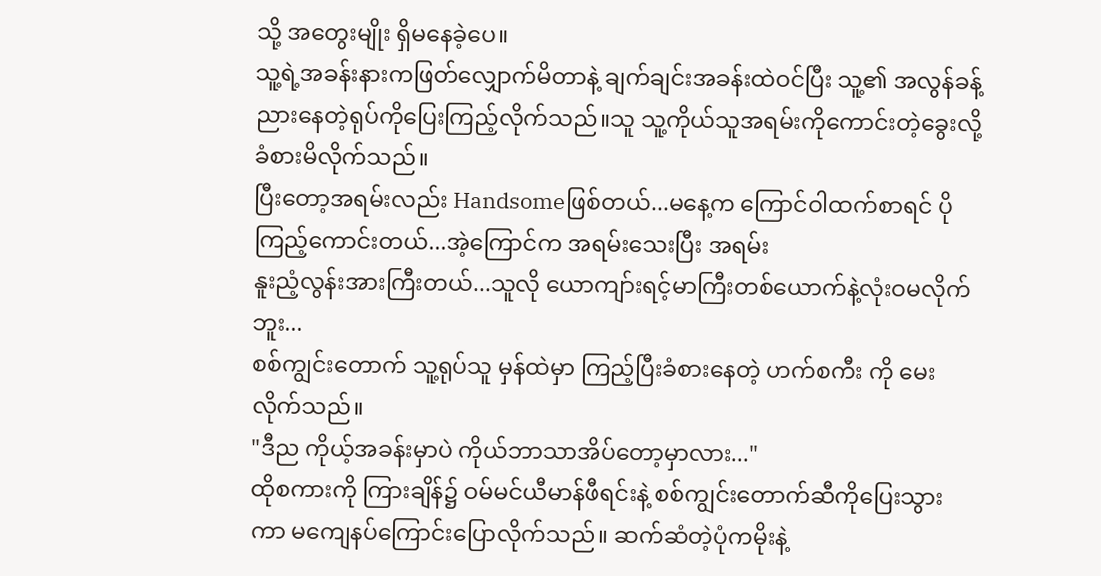သို့ အတွေးမျိုး ရှိမနေခဲ့ပေ။
သူ့ရဲ့အခန်းနားကဖြတ်လျှောက်မိတာနဲ့ ချက်ချင်းအခန်းထဲဝင်ပြီး သူ့၏ အလွန်ခန့်ညားနေတဲ့ရုပ်ကိုပြေးကြည့်လိုက်သည်။သူ သူ့ကိုယ်သူအရမ်းကိုကောင်းတဲ့ခွေးလို့ ခံစားမိလိုက်သည်။
ပြီးတော့အရမ်းလည်း Handsomeဖြစ်တယ်...မနေ့က ကြောင်ဝါထက်စာရင် ပိုကြည့်ကောင်းတယ်...အဲ့ကြောင်က အရမ်းသေးပြီး အရမ်း
နူးညံ့လွန်းအားကြီးတယ်...သူလို ယောကျာ်းရင့်မာကြီးတစ်ယောက်နဲ့လုံးဝမလိုက်ဘူး...
စစ်ကျွင်းတောက် သူ့ရုပ်သူ မှန်ထဲမှာ ကြည့်ပြီးခံစားနေတဲ့ ဟက်စကီး ကို မေးလိုက်သည်။
"ဒီည ကိုယ့်အခန်းမှာပဲ ကိုယ်ဘာသာအိပ်တော့မှာလား..."
ထိုစကားကို ကြားချိန်၌ ဝမ်မင်ယီမာန်ဖီရင်းနဲ့ စစ်ကျွင်းတောက်ဆီကိုပြေးသွားကာ မကျေနပ်ကြောင်းပြောလိုက်သည်။ ဆက်ဆံတဲ့ပုံကမိုးနဲ့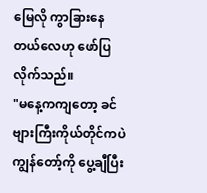မြေလို ကွာခြားနေတယ်လေဟု ဖော်ပြလိုက်သည်။
"မနေ့ကကျတော့ ခင်ဗျားကြီးကိုယ်တိုင်ကပဲကျွန်တော့်ကို ပွေ့ချီပြီး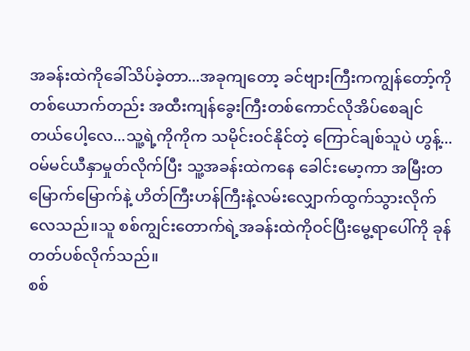အခန်းထဲကိုခေါ်သိပ်ခဲ့တာ...အခုကျတော့ ခင်ဗျားကြီးကကျွန်တော့်ကို တစ်ယောက်တည်း အထီးကျန်ခွေးကြီးတစ်ကောင်လိုအိပ်စေချင်တယ်ပေါ့လေ...သူ့ရဲ့ကိုကိုက သမိုင်းဝင်နိုင်တဲ့ ကြောင်ချစ်သူပဲ ဟွန့်...
ဝမ်မင်ယီနှာမှုတ်လိုက်ပြီး သူ့အခန်းထဲကနေ ခေါင်းမော့ကာ အမြီးတမြောက်မြောက်နဲ့ ဟိတ်ကြီးဟန်ကြီးနဲ့လမ်းလျှောက်ထွက်သွားလိုက်လေသည်။သူ စစ်ကျွင်းတောက်ရဲ့အခန်းထဲကိုဝင်ပြီးမွေ့ရာပေါ်ကို ခုန်တတ်ပစ်လိုက်သည်။
စစ်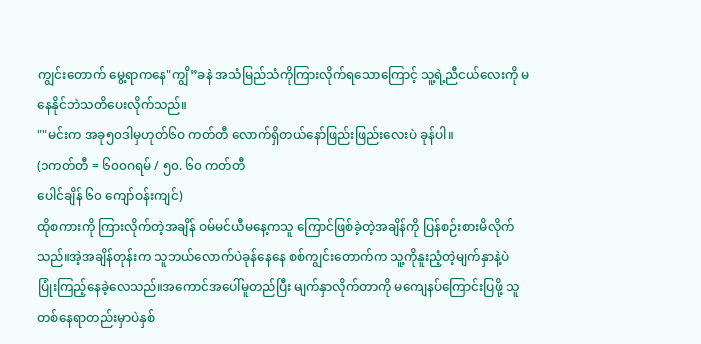ကျွင်းတောက် မွေ့ရာကနေ"ကျွိ”ခနဲ အသံမြည်သံကိုကြားလိုက်ရသောကြောင့် သူ့ရဲ့ညီငယ်လေးကို မနေနိုင်ဘဲသတိပေးလိုက်သည်။
""မင်းက အခု၅၀ဒါမှဟုတ်၆ဝ ကတ်တီ လောက်ရှိတယ်နော်ဖြည်းဖြည်းလေးပဲ ခုန်ပါ။
(၁ကတ်တီ = ၆၀၀ဂရမ် / ၅၀. ၆၀ ကတ်တီ
ပေါင်ချိန် ၆၀ ကျော်ဝန်းကျင်)
ထိုစကားကို ကြားလိုက်တဲ့အချိန် ဝမ်မင်ယီမနေ့ကသူ ကြောင်ဖြစ်ခဲ့တဲ့အချိန်ကို ပြန်စဉ်းစားမိလိုက်သည်။အဲ့အချိန်တုန်းက သူဘယ်လောက်ပဲခုန်နေနေ စစ်ကျွင်းတောက်က သူ့ကိုနူးညံ့တဲ့မျက်နှာနဲ့ပဲ ပြုံးကြည့်နေခဲ့လေသည်။အကောင်အပေါ်မူတည်ပြီး မျက်နှာလိုက်တာကို မကျေနပ်ကြောင်းပြဖို့ သူတစ်နေရာတည်းမှာပဲနှစ်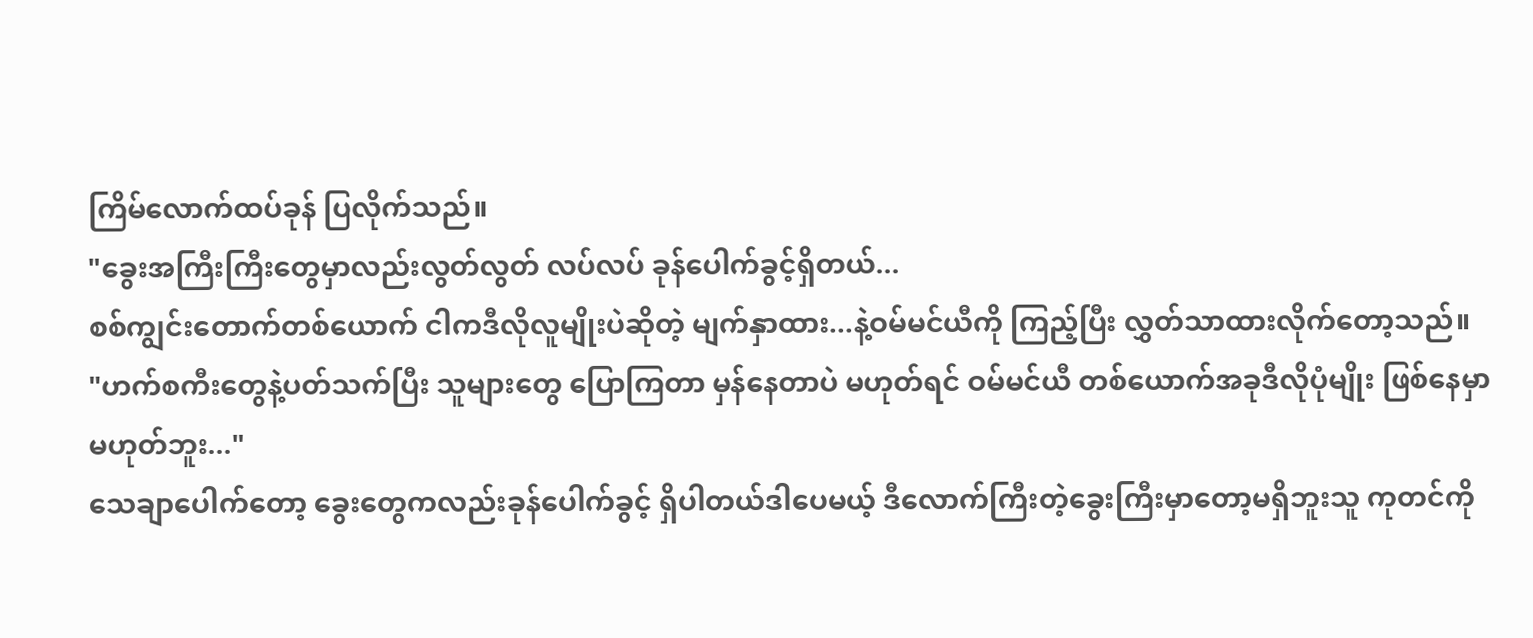ကြိမ်လောက်ထပ်ခုန် ပြလိုက်သည်။
"ခွေးအကြီးကြီးတွေမှာလည်းလွတ်လွတ် လပ်လပ် ခုန်ပေါက်ခွင့်ရှိတယ်...
စစ်ကျွင်းတောက်တစ်ယောက် ငါကဒီလိုလူမျိုးပဲဆိုတဲ့ မျက်နှာထား...နဲ့ဝမ်မင်ယီကို ကြည့်ပြီး လွှတ်သာထားလိုက်တော့သည်။
"ဟက်စကီးတွေနဲ့ပတ်သက်ပြီး သူများတွေ ပြောကြတာ မှန်နေတာပဲ မဟုတ်ရင် ဝမ်မင်ယီ တစ်ယောက်အခုဒီလိုပုံမျိုး ဖြစ်နေမှာ မဟုတ်ဘူး..."
သေချာပေါက်တော့ ခွေးတွေကလည်းခုန်ပေါက်ခွင့် ရှိပါတယ်ဒါပေမယ့် ဒီလောက်ကြီးတဲ့ခွေးကြီးမှာတော့မရှိဘူးသူ ကုတင်ကို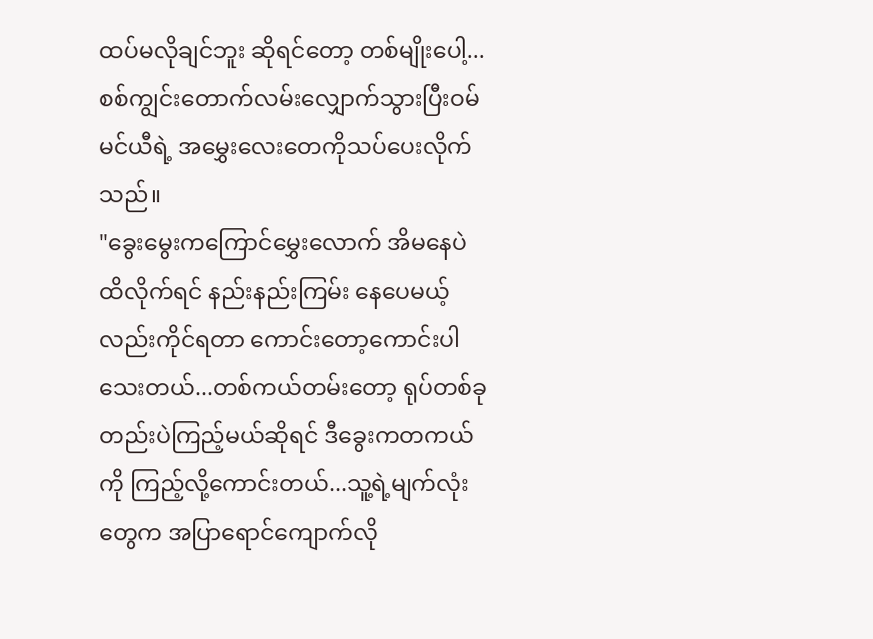ထပ်မလိုချင်ဘူး ဆိုရင်တော့ တစ်မျိုးပေါ့...
စစ်ကျွင်းတောက်လမ်းလျှောက်သွားပြီးဝမ်မင်ယီရဲ့ အမွှေးလေးတေကိုသပ်ပေးလိုက်သည်။
"ခွေးမွေးကကြောင်မွှေးလောက် အိမနေပဲထိလိုက်ရင် နည်းနည်းကြမ်း နေပေမယ့်လည်းကိုင်ရတာ ကောင်းတော့ကောင်းပါသေးတယ်...တစ်ကယ်တမ်းတော့ ရုပ်တစ်ခုတည်းပဲကြည့်မယ်ဆိုရင် ဒီခွေးကတကယ်ကို ကြည့်လို့ကောင်းတယ်...သူ့ရဲ့မျက်လုံးတွေက အပြာရောင်ကျောက်လို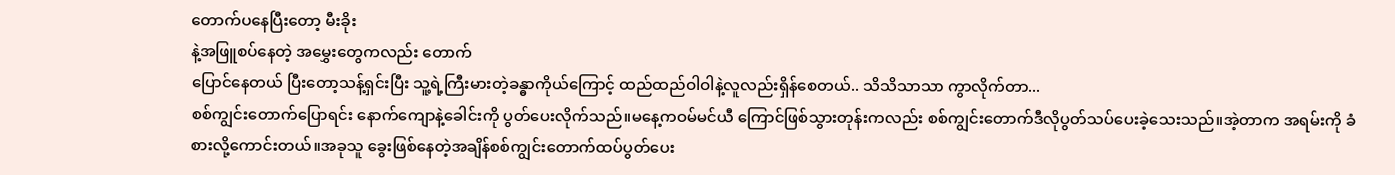တောက်ပနေပြီးတော့ မီးခိုး
နဲ့အဖြူစပ်နေတဲ့ အမွှေးတွေကလည်း တောက်
ပြောင်နေတယ် ပြီးတော့သန့်ရှင်းပြီး သူ့ရဲ့ကြီးမားတဲ့ခန္ဓာကိုယ်ကြောင့် ထည်ထည်ဝါဝါနဲ့လူလည်းရှိန်စေတယ်.. သိသိသာသာ ကွာလိုက်တာ...
စစ်ကျွင်းတောက်ပြောရင်း နောက်ကျောနဲ့ခေါင်းကို ပွတ်ပေးလိုက်သည်။မနေ့ကဝမ်မင်ယီ ကြောင်ဖြစ်သွားတုန်းကလည်း စစ်ကျွင်းတောက်ဒီလိုပွတ်သပ်ပေးခဲ့သေးသည်။အဲ့တာက အရမ်းကို ခံစားလို့ကောင်းတယ်။အခုသူ ခွေးဖြစ်နေတဲ့အချိန်စစ်ကျွင်းတောက်ထပ်ပွတ်ပေး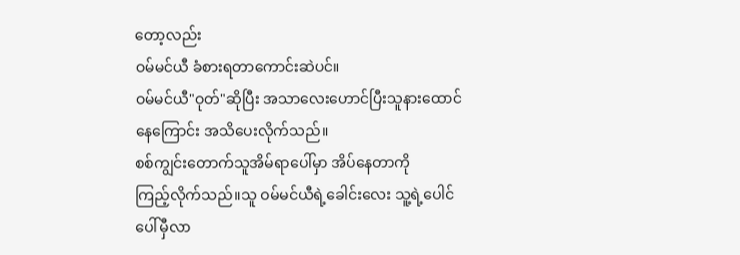တော့လည်း
ဝမ်မင်ယီ ခံစားရတာကောင်းဆဲပင်။
ဝမ်မင်ယီ"ဝုတ်"ဆိုပြီး အသာလေးဟောင်ပြီးသူနားထောင်နေကြောင်း အသိပေးလိုက်သည်။
စစ်ကျွင်းတောက်သူအိမ်ရာပေါ်မှာ အိပ်နေတာကို
ကြည့်လိုက်သည်။သူ ဝမ်မင်ယီရဲ့ခေါင်းလေး သူ့ရဲ့ပေါင်ပေါ်မှီလာ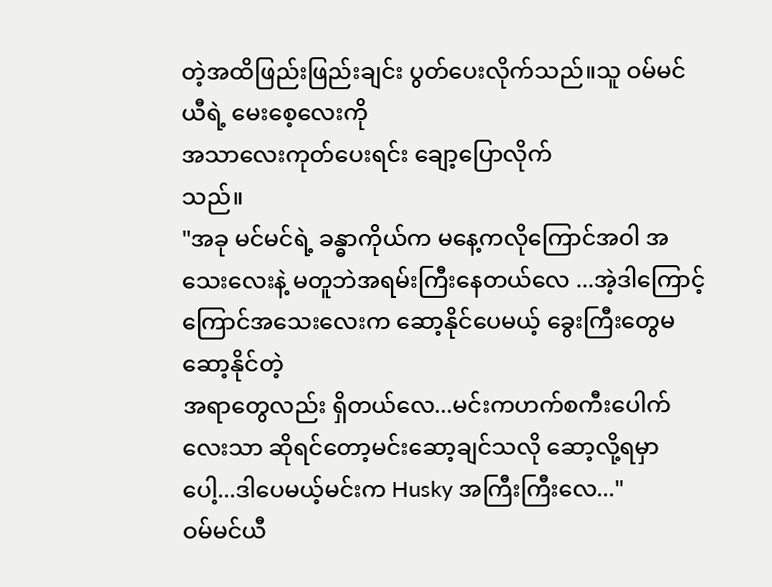တဲ့အထိဖြည်းဖြည်းချင်း ပွတ်ပေးလိုက်သည်။သူ ဝမ်မင်ယီရဲ့ မေးစေ့လေးကို
အသာလေးကုတ်ပေးရင်း ချော့ပြောလိုက်
သည်။
"အခု မင်မင်ရဲ့ ခန္ဓာကိုယ်က မနေ့ကလိုကြောင်အဝါ အသေးလေးနဲ့ မတူဘဲအရမ်းကြီးနေတယ်လေ ...အဲ့ဒါကြောင့် ကြောင်အသေးလေးက ဆော့နိုင်ပေမယ့် ခွေးကြီးတွေမဆော့နိုင်တဲ့
အရာတွေလည်း ရှိတယ်လေ...မင်းကဟက်စကီးပေါက်လေးသာ ဆိုရင်တော့မင်းဆော့ချင်သလို ဆော့လို့ရမှာပေါ့...ဒါပေမယ့်မင်းက Husky အကြီးကြီးလေ..."
ဝမ်မင်ယီ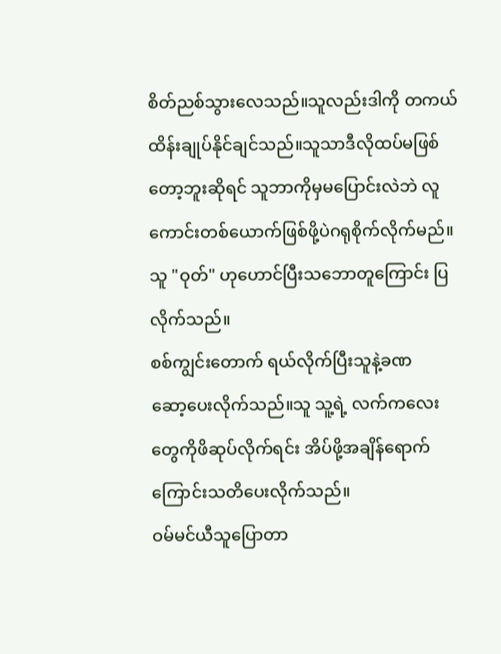စိတ်ညစ်သွားလေသည်။သူလည်းဒါကို တကယ် ထိန်းချုပ်နိုင်ချင်သည်။သူသာဒီလိုထပ်မဖြစ်တော့ဘူးဆိုရင် သူဘာကိုမှမပြောင်းလဲဘဲ လူကောင်းတစ်ယောက်ဖြစ်ဖို့ပဲဂရုစိုက်လိုက်မည်။သူ "ဝုတ်" ဟုဟောင်ပြီးသဘောတူကြောင်း ပြလိုက်သည်။
စစ်ကျွင်းတောက် ရယ်လိုက်ပြီးသူနဲ့ခဏ
ဆော့ပေးလိုက်သည်။သူ သူ့ရဲ့ လက်ကလေးတွေကိုဖိဆုပ်လိုက်ရင်း အိပ်ဖို့အချိန်ရောက်ကြောင်းသတိပေးလိုက်သည်။
ဝမ်မင်ယီသူပြောတာ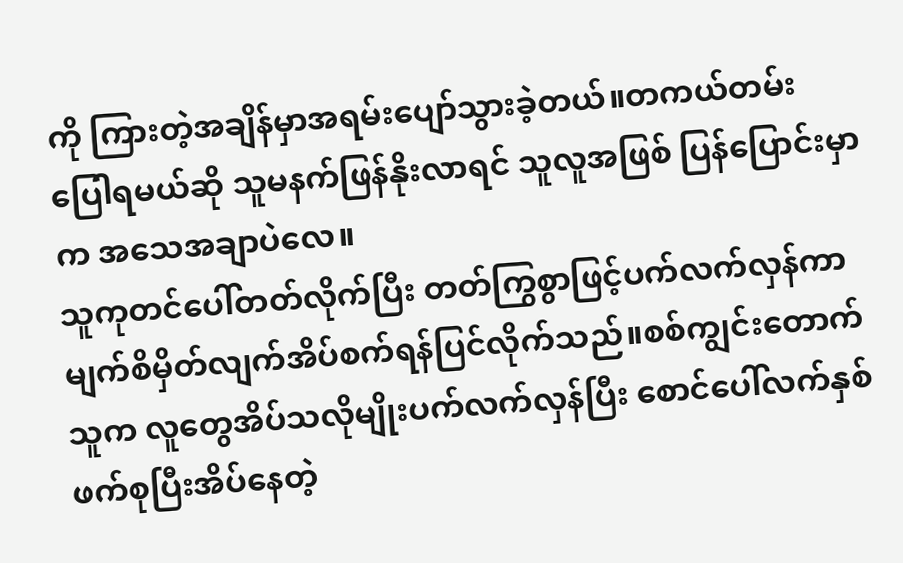ကို ကြားတဲ့အချိန်မှာအရမ်းပျော်သွားခဲ့တယ်။တကယ်တမ်းပြေါရမယ်ဆို သူမနက်ဖြန်နိုးလာရင် သူလူအဖြစ် ပြန်ပြောင်းမှာက အသေအချာပဲလေ။
သူကုတင်ပေါ်တတ်လိုက်ပြီး တတ်ကြွစွာဖြင့်ပက်လက်လှန်ကာမျက်စိမှိတ်လျက်အိပ်စက်ရန်ပြင်လိုက်သည်။စစ်ကျွင်းတောက်သူက လူတွေအိပ်သလိုမျိုးပက်လက်လှန်ပြီး စောင်ပေါ်လက်နှစ်ဖက်စုပြီးအိပ်နေတဲ့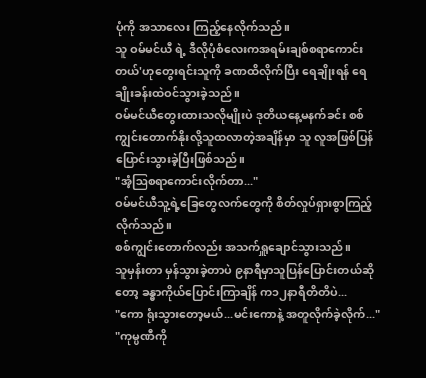ပုံကို အသာလေး ကြည့်နေလိုက်သည်။
သူ ဝမ်မင်ယီ ရဲ့ ဒီလိုပုံစံလေးကအရမ်းချစ်စရာကောင်းတယ်'ဟုတွေးရင်းသူကို ခဏထိလိုက်ပြီး ရေချိုးရန် ရေချိုးခန်းထဲဝင်သွားခဲ့သည်။
ဝမ်မင်ယီတွေးထားသလိုမျိုးပဲ ဒုတိယနေ့မနက်ခင်း စစ်ကျွင်းတောက်နိုးလို့သူထလာတဲ့အချိန်မှာ သူ လူအဖြစ်ပြန်ပြောင်းသွားခဲ့ပြီးဖြစ်သည်။
"အံ့ဩစရာကောင်းလိုက်တာ..."
ဝမ်မင်ယီသူ့ရဲ့ခြေတွေလက်တွေကို စိတ်လှုပ်ရှားစွာကြည့်လိုက်သည်။
စစ်ကျွင်းတောက်လည်း အသက်ရှူချောင်သွားသည်။
သူမှန်းတာ မှန်သွားခဲ့တာပဲ ၉နာရီမှာသူပြန်ပြောင်းတယ်ဆိုတော့ ခန္ဓာကိုယ်ပြောင်းကြာချိန် က၁၂နာရီတိတိပဲ...
"ကော ရုံးသွားတော့မယ်...မင်းကောနဲ့ အတူလိုက်ခဲ့လိုက်..."
"ကုမ္ပဏီကို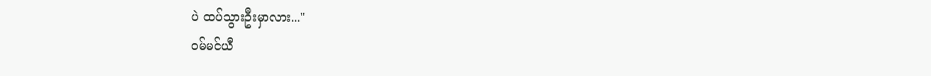ပဲ ထပ်သွားဦးမှာလား..."
ဝမ်မင်ယီ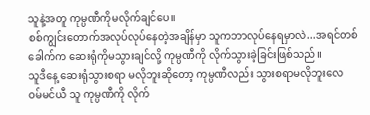သူနဲ့အတူ ကုမ္ပဏီကိုမလိုက်ချင်ပေ။
စစ်ကျွင်းတောက်အလုပ်လုပ်နေတဲ့အချိန်မှာ သူကဘာလုပ်နေရမှာလဲ...အရင်တစ်ခေါက်က ဆေးရုံကိုမသွားချင်လို့ ကုမ္ပဏီကို လိုက်သွားခဲ့ခြင်းဖြစ်သည်။
သူဒီနေ့ ဆေးရုံသွားစရာ မလိုဘူးဆိုတော့ ကုမ္ပဏီလည်း သွားစရာမလိုဘူးလေ
ဝမ်မင်ယီ သူ ကုမ္ပဏီကို လိုက်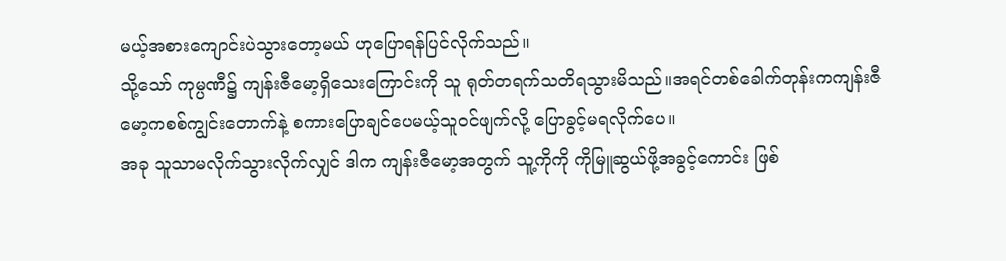မယ့်အစားကျောင်းပဲသွားတော့မယ် ဟုပြောရန်ပြင်လိုက်သည်။
သို့သော် ကုမ္ပဏီ၌ ကျန်းဇီမော့ရှိသေးကြောင်းကို သူ ရုတ်တရက်သတိရသွားမိသည်။အရင်တစ်ခေါက်တုန်းကကျန်းဇီမော့ကစစ်ကျွင်းတောက်နဲ့ စကားပြောချင်ပေမယ့်သူဝင်ဖျက်လို့ ပြောခွင့်မရလိုက်ပေ။
အခု သူသာမလိုက်သွားလိုက်လျှင် ဒါက ကျန်းဇီမော့အတွက် သူ့ကိုကို ကိုမြူဆွယ်ဖို့အခွင့်ကောင်း ဖြစ်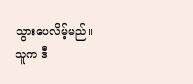သွားပေလိမ့်မည်။
သူက ဒီ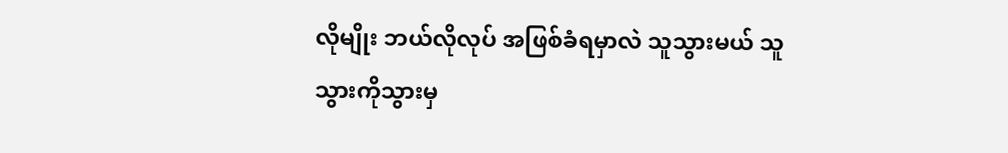လိုမျိုး ဘယ်လိုလုပ် အဖြစ်ခံရမှာလဲ သူသွားမယ် သူသွားကိုသွားမှ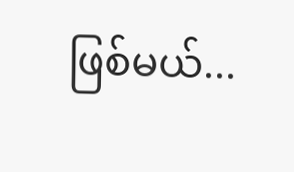ဖြစ်မယ်...